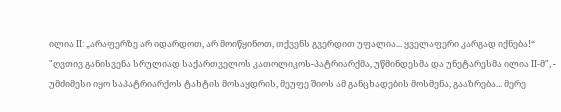ილია II: „არაფერზე არ იდარდოთ, არ მოიწყინოთ, თქვენს გვერდით უფალია... ყველაფერი კარგად იქნება!“
"ღვთივ განისვენა სრულიად საქართველოს კათოლიკოს-პატრიარქმა, უწმინდესმა და უნეტარესმა ილია II-მ", - უმძიმესი იყო საპატრიარქოს ტახტის მოსაყდრის, მეუფე შიოს ამ განცხადების მოსმენა, გააზრება... მერე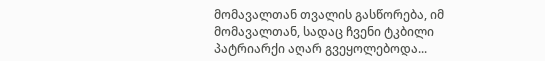მომავალთან თვალის გასწორება, იმ მომავალთან, სადაც ჩვენი ტკბილი პატრიარქი აღარ გვეყოლებოდა...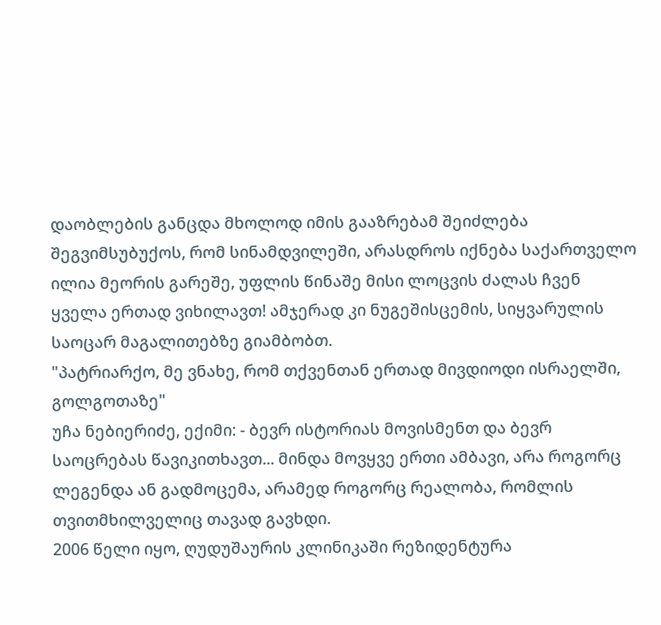დაობლების განცდა მხოლოდ იმის გააზრებამ შეიძლება შეგვიმსუბუქოს, რომ სინამდვილეში, არასდროს იქნება საქართველო ილია მეორის გარეშე, უფლის წინაშე მისი ლოცვის ძალას ჩვენ ყველა ერთად ვიხილავთ! ამჯერად კი ნუგეშისცემის, სიყვარულის საოცარ მაგალითებზე გიამბობთ.
"პატრიარქო, მე ვნახე, რომ თქვენთან ერთად მივდიოდი ისრაელში, გოლგოთაზე"
უჩა ნებიერიძე, ექიმი: - ბევრ ისტორიას მოვისმენთ და ბევრ საოცრებას წავიკითხავთ... მინდა მოვყვე ერთი ამბავი, არა როგორც ლეგენდა ან გადმოცემა, არამედ როგორც რეალობა, რომლის თვითმხილველიც თავად გავხდი.
2006 წელი იყო, ღუდუშაურის კლინიკაში რეზიდენტურა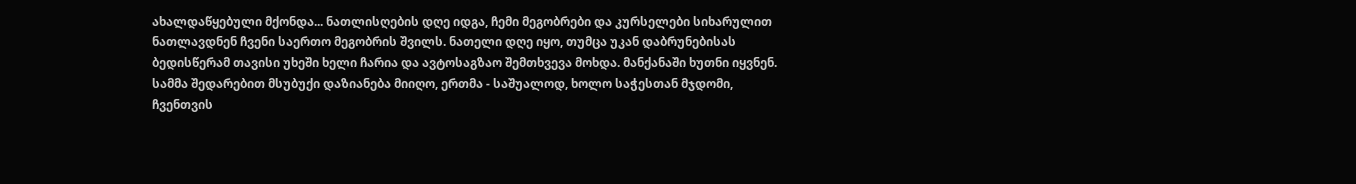ახალდაწყებული მქონდა... ნათლისღების დღე იდგა, ჩემი მეგობრები და კურსელები სიხარულით ნათლავდნენ ჩვენი საერთო მეგობრის შვილს. ნათელი დღე იყო, თუმცა უკან დაბრუნებისას ბედისწერამ თავისი უხეში ხელი ჩარია და ავტოსაგზაო შემთხვევა მოხდა. მანქანაში ხუთნი იყვნენ. სამმა შედარებით მსუბუქი დაზიანება მიიღო, ერთმა - საშუალოდ, ხოლო საჭესთან მჯდომი, ჩვენთვის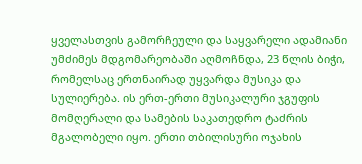ყველასთვის გამორჩეული და საყვარელი ადამიანი უმძიმეს მდგომარეობაში აღმოჩნდა, 23 წლის ბიჭი, რომელსაც ერთნაირად უყვარდა მუსიკა და სულიერება. ის ერთ-ერთი მუსიკალური ჯგუფის მომღერალი და სამების საკათედრო ტაძრის მგალობელი იყო. ერთი თბილისური ოჯახის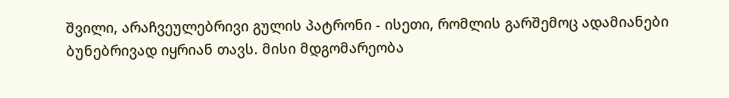შვილი, არაჩვეულებრივი გულის პატრონი - ისეთი, რომლის გარშემოც ადამიანები ბუნებრივად იყრიან თავს. მისი მდგომარეობა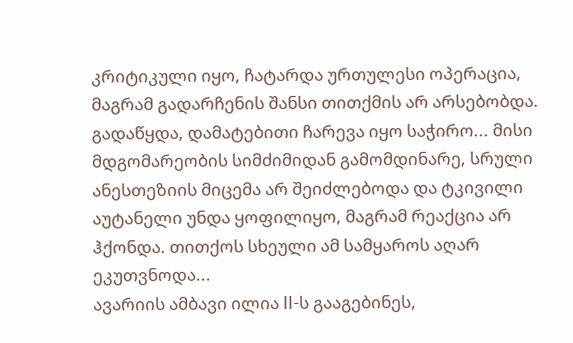კრიტიკული იყო, ჩატარდა ურთულესი ოპერაცია, მაგრამ გადარჩენის შანსი თითქმის არ არსებობდა. გადაწყდა, დამატებითი ჩარევა იყო საჭირო... მისი მდგომარეობის სიმძიმიდან გამომდინარე, სრული ანესთეზიის მიცემა არ შეიძლებოდა და ტკივილი აუტანელი უნდა ყოფილიყო, მაგრამ რეაქცია არ ჰქონდა. თითქოს სხეული ამ სამყაროს აღარ ეკუთვნოდა...
ავარიის ამბავი ილია II-ს გააგებინეს,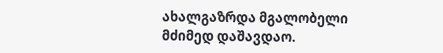ახალგაზრდა მგალობელი მძიმედ დაშავდაო.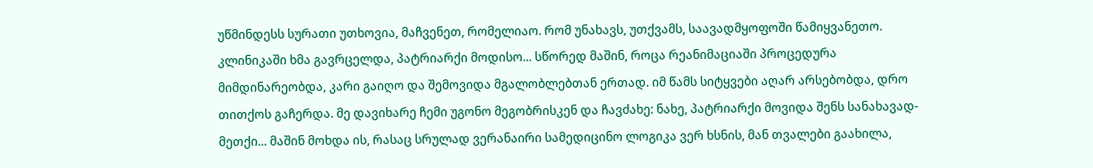უწმინდესს სურათი უთხოვია, მაჩვენეთ, რომელიაო. რომ უნახავს, უთქვამს, საავადმყოფოში წამიყვანეთო. კლინიკაში ხმა გავრცელდა, პატრიარქი მოდისო... სწორედ მაშინ, როცა რეანიმაციაში პროცედურა მიმდინარეობდა, კარი გაიღო და შემოვიდა მგალობლებთან ერთად. იმ წამს სიტყვები აღარ არსებობდა, დრო თითქოს გაჩერდა. მე დავიხარე ჩემი უგონო მეგობრისკენ და ჩავძახე: ნახე, პატრიარქი მოვიდა შენს სანახავად-მეთქი... მაშინ მოხდა ის, რასაც სრულად ვერანაირი სამედიცინო ლოგიკა ვერ ხსნის, მან თვალები გაახილა,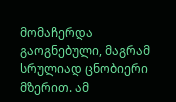მომაჩერდა გაოგნებული, მაგრამ სრულიად ცნობიერი მზერით. ამ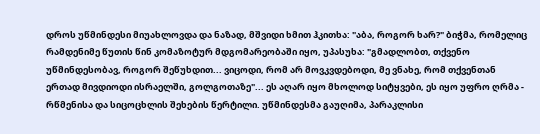დროს უწმინდესი მიუახლოვდა და ნაზად, მშვიდი ხმით ჰკითხა: "აბა, როგორ ხარ?" ბიჭმა, რომელიც რამდენიმე წუთის წინ კომაზოტურ მდგომარეობაში იყო, უპასუხა: "გმადლობთ, თქვენო უწმინდესობავ, როგორ შეწუხდით... ვიცოდი, რომ არ მოვკვდებოდი, მე ვნახე, რომ თქვენთან ერთად მივდიოდი ისრაელში, გოლგოთაზე"... ეს აღარ იყო მხოლოდ სიტყვები, ეს იყო უფრო ღრმა - რწმენისა და სიცოცხლის შეხების წერტილი. უწმინდესმა გაუღიმა, პარაკლისი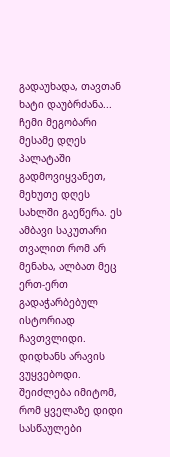გადაუხადა, თავთან ხატი დაუბრძანა... ჩემი მეგობარი მესამე დღეს პალატაში გადმოვიყვანეთ, მეხუთე დღეს სახლში გაეწერა. ეს ამბავი საკუთარი თვალით რომ არ მენახა, ალბათ მეც ერთ-ერთ გადაჭარბებულ ისტორიად ჩავთვლიდი. დიდხანს არავის ვუყვებოდი. შეიძლება იმიტომ, რომ ყველაზე დიდი სასწაულები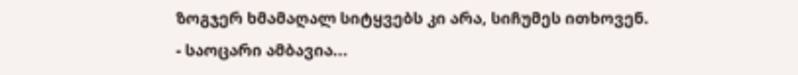ზოგჯერ ხმამაღალ სიტყვებს კი არა, სიჩუმეს ითხოვენ.
- საოცარი ამბავია...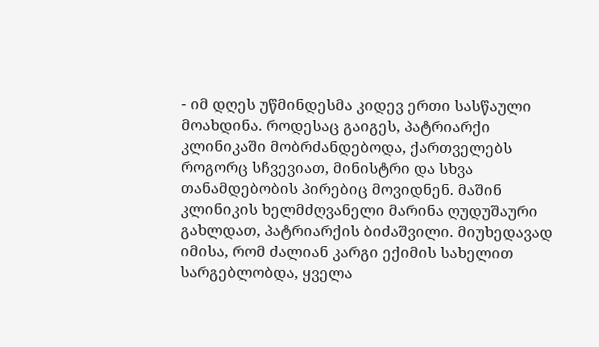- იმ დღეს უწმინდესმა კიდევ ერთი სასწაული მოახდინა. როდესაც გაიგეს, პატრიარქი კლინიკაში მობრძანდებოდა, ქართველებს როგორც სჩვევიათ, მინისტრი და სხვა თანამდებობის პირებიც მოვიდნენ. მაშინ კლინიკის ხელმძღვანელი მარინა ღუდუშაური გახლდათ, პატრიარქის ბიძაშვილი. მიუხედავად იმისა, რომ ძალიან კარგი ექიმის სახელით სარგებლობდა, ყველა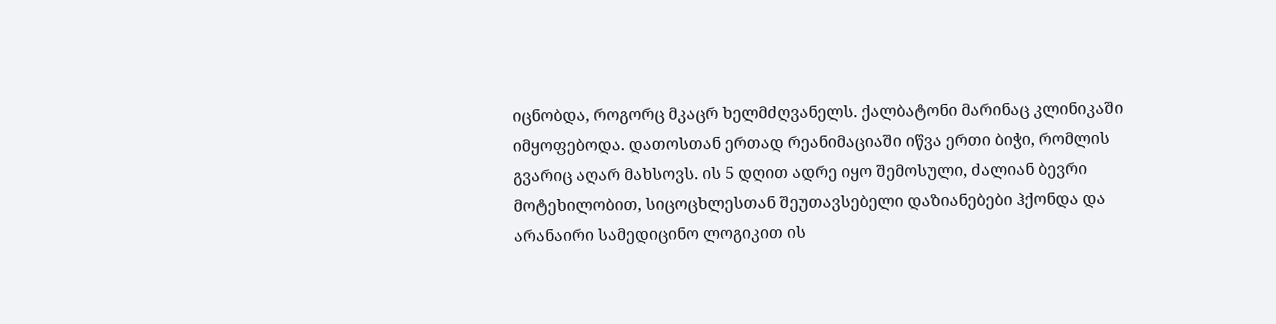იცნობდა, როგორც მკაცრ ხელმძღვანელს. ქალბატონი მარინაც კლინიკაში იმყოფებოდა. დათოსთან ერთად რეანიმაციაში იწვა ერთი ბიჭი, რომლის გვარიც აღარ მახსოვს. ის 5 დღით ადრე იყო შემოსული, ძალიან ბევრი მოტეხილობით, სიცოცხლესთან შეუთავსებელი დაზიანებები ჰქონდა და არანაირი სამედიცინო ლოგიკით ის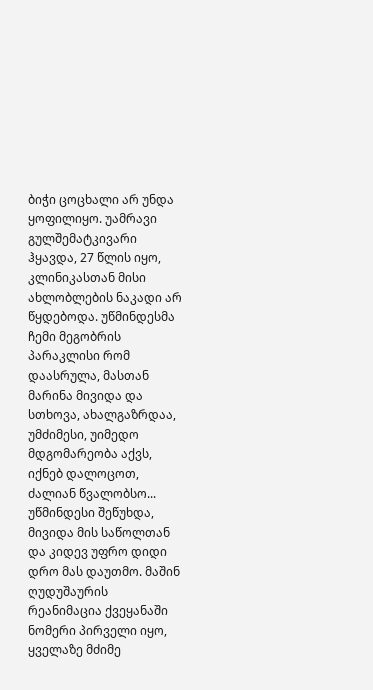ბიჭი ცოცხალი არ უნდა ყოფილიყო. უამრავი გულშემატკივარი ჰყავდა, 27 წლის იყო, კლინიკასთან მისი ახლობლების ნაკადი არ წყდებოდა. უწმინდესმა ჩემი მეგობრის პარაკლისი რომ დაასრულა, მასთან მარინა მივიდა და სთხოვა, ახალგაზრდაა, უმძიმესი, უიმედო მდგომარეობა აქვს, იქნებ დალოცოთ, ძალიან წვალობსო... უწმინდესი შეწუხდა, მივიდა მის საწოლთან და კიდევ უფრო დიდი დრო მას დაუთმო. მაშინ ღუდუშაურის რეანიმაცია ქვეყანაში ნომერი პირველი იყო, ყველაზე მძიმე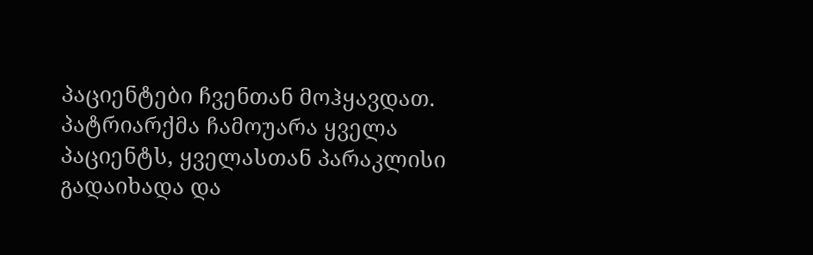პაციენტები ჩვენთან მოჰყავდათ. პატრიარქმა ჩამოუარა ყველა პაციენტს, ყველასთან პარაკლისი გადაიხადა და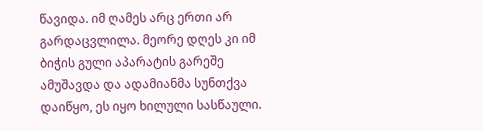წავიდა. იმ ღამეს არც ერთი არ გარდაცვლილა. მეორე დღეს კი იმ ბიჭის გული აპარატის გარეშე ამუშავდა და ადამიანმა სუნთქვა დაიწყო, ეს იყო ხილული სასწაული.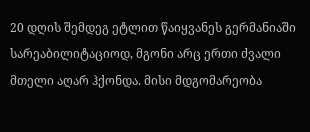20 დღის შემდეგ ეტლით წაიყვანეს გერმანიაში სარეაბილიტაციოდ, მგონი არც ერთი ძვალი მთელი აღარ ჰქონდა. მისი მდგომარეობა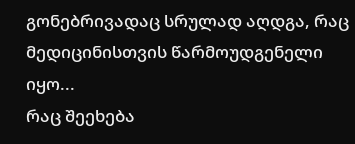გონებრივადაც სრულად აღდგა, რაც მედიცინისთვის წარმოუდგენელი იყო...
რაც შეეხება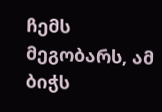ჩემს მეგობარს, ამ ბიჭს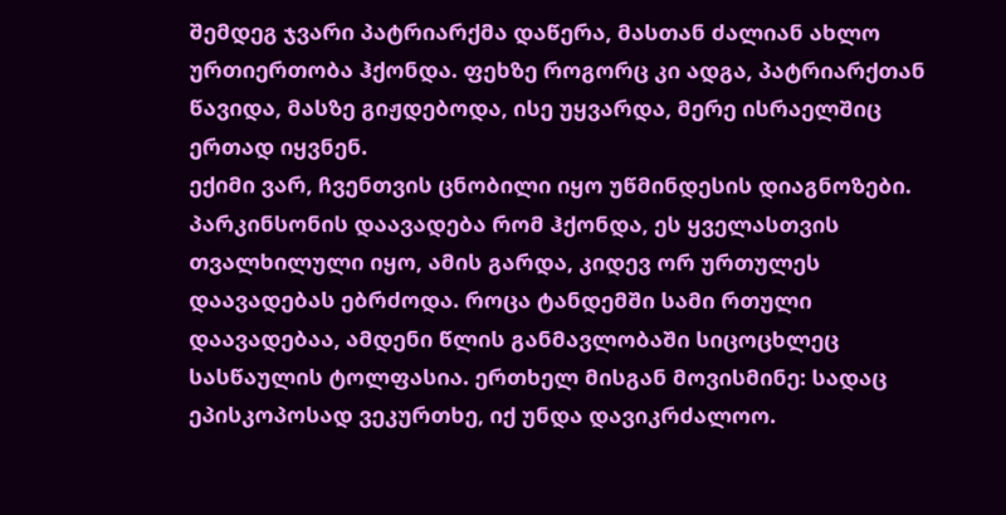შემდეგ ჯვარი პატრიარქმა დაწერა, მასთან ძალიან ახლო ურთიერთობა ჰქონდა. ფეხზე როგორც კი ადგა, პატრიარქთან წავიდა, მასზე გიჟდებოდა, ისე უყვარდა, მერე ისრაელშიც ერთად იყვნენ.
ექიმი ვარ, ჩვენთვის ცნობილი იყო უწმინდესის დიაგნოზები. პარკინსონის დაავადება რომ ჰქონდა, ეს ყველასთვის თვალხილული იყო, ამის გარდა, კიდევ ორ ურთულეს დაავადებას ებრძოდა. როცა ტანდემში სამი რთული დაავადებაა, ამდენი წლის განმავლობაში სიცოცხლეც სასწაულის ტოლფასია. ერთხელ მისგან მოვისმინე: სადაც ეპისკოპოსად ვეკურთხე, იქ უნდა დავიკრძალოო.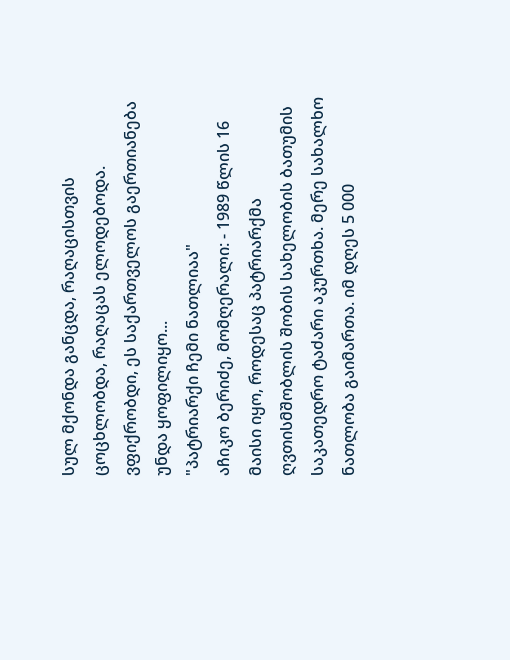სულ მქონდა განცდა, რაღაცისთვის ცოცხლობდა, რაღაცას ელოდებოდა. ვფიქრობდი, ეს საქართველოს გაერთიანება უნდა ყოფილიყო...
"პატრიარქი ჩემი ნათლიაა"
აჩიკო ბერიძე, მომღერალი: - 1989 წლის 16 მაისი იყო, როდესაც პატრიარქმა ღვთისმშობლის შობის სახელობის ბათუმის საკათედრო ტაძარი აკურთხა. მერე სახალხო ნათლობა გაიმართა. იმ დღეს 5 000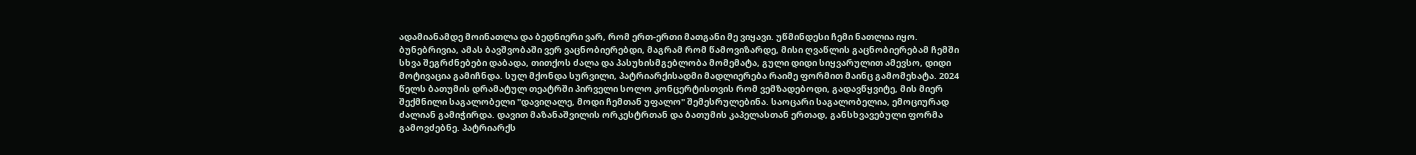ადამიანამდე მოინათლა და ბედნიერი ვარ, რომ ერთ-ერთი მათგანი მე ვიყავი. უწმინდესი ჩემი ნათლია იყო. ბუნებრივია, ამას ბავშვობაში ვერ ვაცნობიერებდი, მაგრამ რომ წამოვიზარდე, მისი ღვაწლის გაცნობიერებამ ჩემში სხვა შეგრძნებები დაბადა, თითქოს ძალა და პასუხისმგებლობა მომემატა, გული დიდი სიყვარულით ამევსო, დიდი მოტივაცია გამიჩნდა. სულ მქონდა სურვილი, პატრიარქისადმი მადლიერება რაიმე ფორმით მაინც გამომეხატა. 2024 წელს ბათუმის დრამატულ თეატრში პირველი სოლო კონცერტისთვის რომ ვემზადებოდი, გადავწყვიტე, მის მიერ შექმნილი საგალობელი "დავიღალე, მოდი ჩემთან უფალო" შემესრულებინა. საოცარი საგალობელია, ემოციურად ძალიან გამიჭირდა. დავით მაზანაშვილის ორკესტრთან და ბათუმის კაპელასთან ერთად, განსხვავებული ფორმა გამოვძებნე. პატრიარქს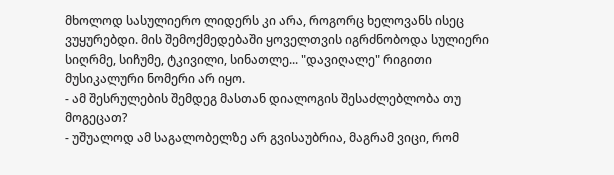მხოლოდ სასულიერო ლიდერს კი არა, როგორც ხელოვანს ისეც ვუყურებდი. მის შემოქმედებაში ყოველთვის იგრძნობოდა სულიერი სიღრმე, სიჩუმე, ტკივილი, სინათლე... "დავიღალე" რიგითი მუსიკალური ნომერი არ იყო.
- ამ შესრულების შემდეგ მასთან დიალოგის შესაძლებლობა თუ მოგეცათ?
- უშუალოდ ამ საგალობელზე არ გვისაუბრია, მაგრამ ვიცი, რომ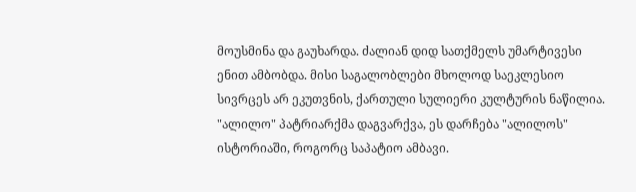მოუსმინა და გაუხარდა. ძალიან დიდ სათქმელს უმარტივესი ენით ამბობდა. მისი საგალობლები მხოლოდ საეკლესიო სივრცეს არ ეკუთვნის, ქართული სულიერი კულტურის ნაწილია. "ალილო" პატრიარქმა დაგვარქვა, ეს დარჩება "ალილოს" ისტორიაში, როგორც საპატიო ამბავი.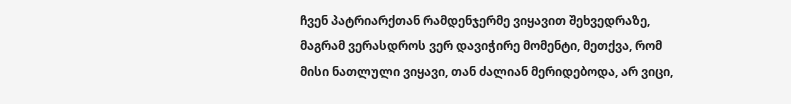ჩვენ პატრიარქთან რამდენჯერმე ვიყავით შეხვედრაზე, მაგრამ ვერასდროს ვერ დავიჭირე მომენტი, მეთქვა, რომ მისი ნათლული ვიყავი, თან ძალიან მერიდებოდა, არ ვიცი,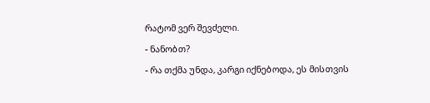რატომ ვერ შევძელი.
- ნანობთ?
- რა თქმა უნდა, კარგი იქნებოდა, ეს მისთვის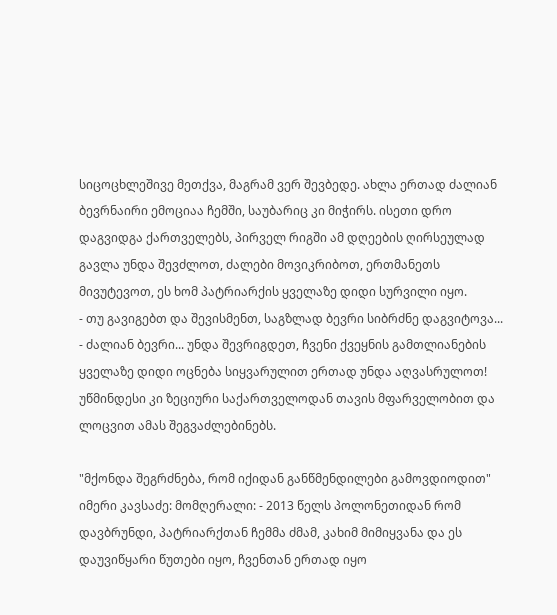სიცოცხლეშივე მეთქვა, მაგრამ ვერ შევბედე. ახლა ერთად ძალიან ბევრნაირი ემოციაა ჩემში, საუბარიც კი მიჭირს. ისეთი დრო დაგვიდგა ქართველებს, პირველ რიგში ამ დღეების ღირსეულად გავლა უნდა შევძლოთ, ძალები მოვიკრიბოთ, ერთმანეთს მივუტევოთ, ეს ხომ პატრიარქის ყველაზე დიდი სურვილი იყო.
- თუ გავიგებთ და შევისმენთ, საგზლად ბევრი სიბრძნე დაგვიტოვა...
- ძალიან ბევრი... უნდა შევრიგდეთ, ჩვენი ქვეყნის გამთლიანების ყველაზე დიდი ოცნება სიყვარულით ერთად უნდა აღვასრულოთ! უწმინდესი კი ზეციური საქართველოდან თავის მფარველობით და ლოცვით ამას შეგვაძლებინებს.

"მქონდა შეგრძნება, რომ იქიდან განწმენდილები გამოვდიოდით"
იმერი კავსაძე: მომღერალი: - 2013 წელს პოლონეთიდან რომ დავბრუნდი, პატრიარქთან ჩემმა ძმამ, კახიმ მიმიყვანა და ეს დაუვიწყარი წუთები იყო, ჩვენთან ერთად იყო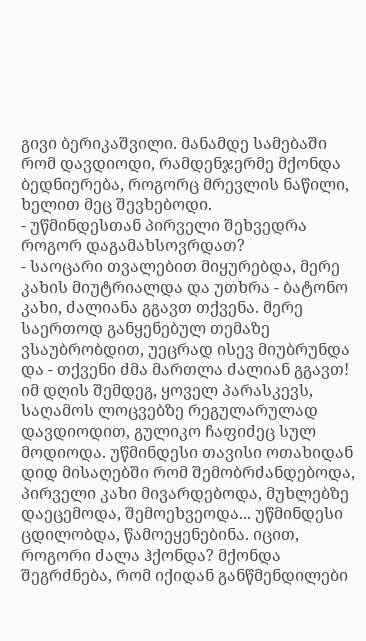გივი ბერიკაშვილი. მანამდე სამებაში რომ დავდიოდი, რამდენჯერმე მქონდა ბედნიერება, როგორც მრევლის ნაწილი, ხელით მეც შევხებოდი.
- უწმინდესთან პირველი შეხვედრა როგორ დაგამახსოვრდათ?
- საოცარი თვალებით მიყურებდა, მერე კახის მიუტრიალდა და უთხრა - ბატონო კახი, ძალიანა გგავთ თქვენა. მერე საერთოდ განყენებულ თემაზე ვსაუბრობდით, უეცრად ისევ მიუბრუნდა და - თქვენი ძმა მართლა ძალიან გგავთ!
იმ დღის შემდეგ, ყოველ პარასკევს, საღამოს ლოცვებზე რეგულარულად დავდიოდით, გულიკო ჩაფიძეც სულ მოდიოდა. უწმინდესი თავისი ოთახიდან დიდ მისაღებში რომ შემობრძანდებოდა, პირველი კახი მივარდებოდა, მუხლებზე დაეცემოდა, შემოეხვეოდა... უწმინდესი ცდილობდა, წამოეყენებინა. იცით, როგორი ძალა ჰქონდა? მქონდა შეგრძნება, რომ იქიდან განწმენდილები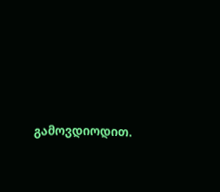გამოვდიოდით.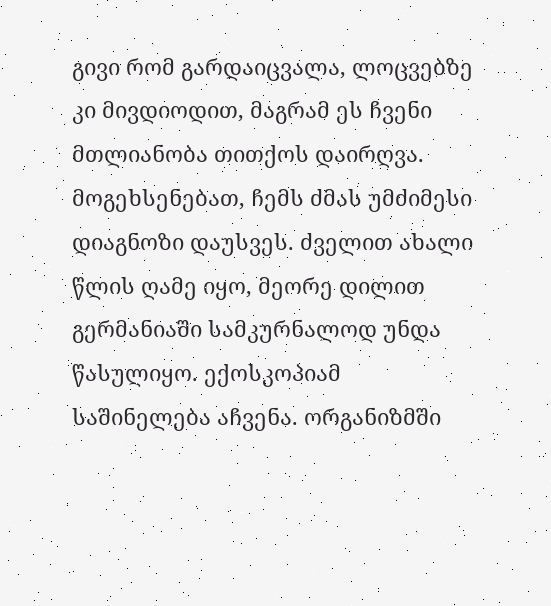გივი რომ გარდაიცვალა, ლოცვებზე კი მივდიოდით, მაგრამ ეს ჩვენი მთლიანობა თითქოს დაირღვა.
მოგეხსენებათ, ჩემს ძმას უმძიმესი დიაგნოზი დაუსვეს. ძველით ახალი წლის ღამე იყო, მეორე დილით გერმანიაში სამკურნალოდ უნდა წასულიყო. ექოსკოპიამ საშინელება აჩვენა. ორგანიზმში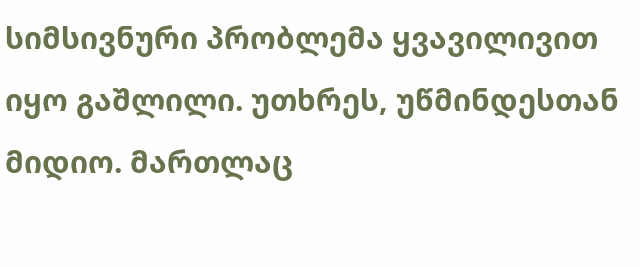სიმსივნური პრობლემა ყვავილივით იყო გაშლილი. უთხრეს, უწმინდესთან მიდიო. მართლაც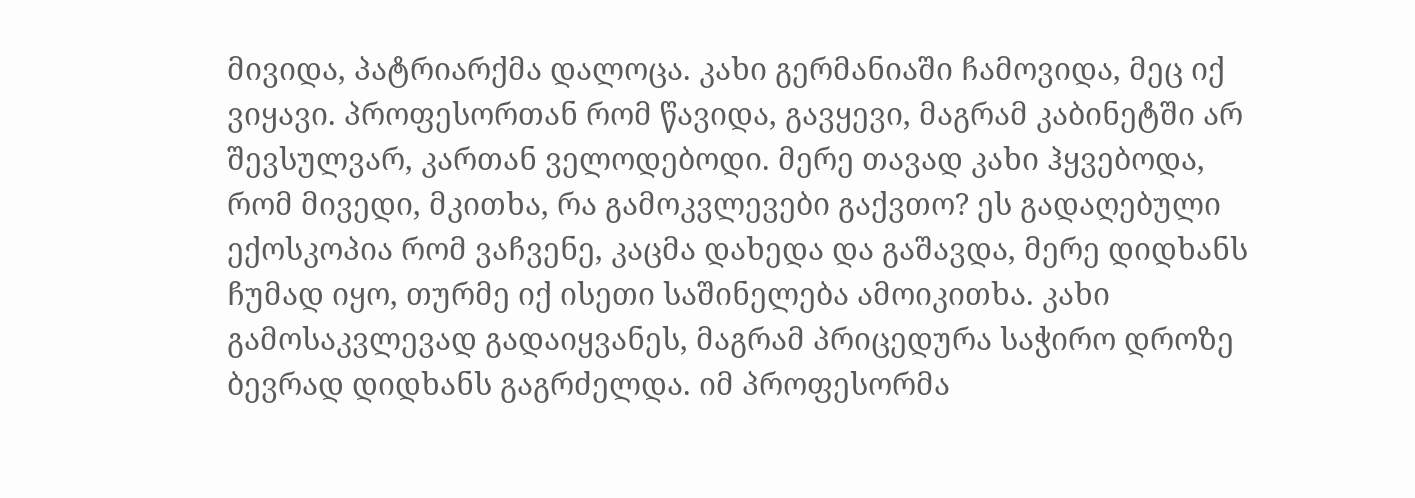მივიდა, პატრიარქმა დალოცა. კახი გერმანიაში ჩამოვიდა, მეც იქ ვიყავი. პროფესორთან რომ წავიდა, გავყევი, მაგრამ კაბინეტში არ შევსულვარ, კართან ველოდებოდი. მერე თავად კახი ჰყვებოდა, რომ მივედი, მკითხა, რა გამოკვლევები გაქვთო? ეს გადაღებული ექოსკოპია რომ ვაჩვენე, კაცმა დახედა და გაშავდა, მერე დიდხანს ჩუმად იყო, თურმე იქ ისეთი საშინელება ამოიკითხა. კახი გამოსაკვლევად გადაიყვანეს, მაგრამ პრიცედურა საჭირო დროზე ბევრად დიდხანს გაგრძელდა. იმ პროფესორმა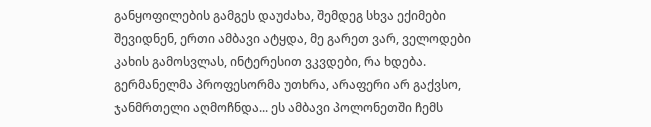განყოფილების გამგეს დაუძახა, შემდეგ სხვა ექიმები შევიდნენ, ერთი ამბავი ატყდა, მე გარეთ ვარ, ველოდები კახის გამოსვლას, ინტერესით ვკვდები, რა ხდება. გერმანელმა პროფესორმა უთხრა, არაფერი არ გაქვსო, ჯანმრთელი აღმოჩნდა... ეს ამბავი პოლონეთში ჩემს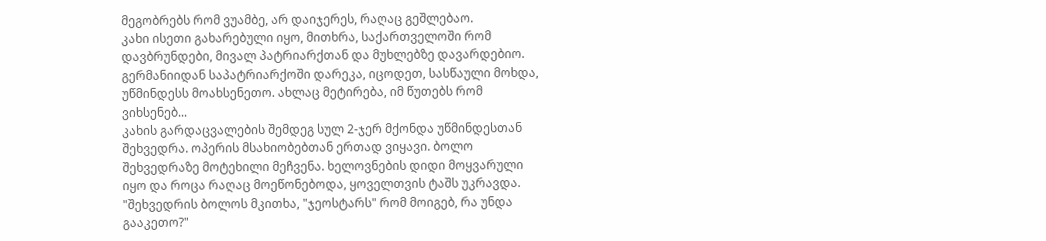მეგობრებს რომ ვუამბე, არ დაიჯერეს, რაღაც გეშლებაო.
კახი ისეთი გახარებული იყო, მითხრა, საქართველოში რომ დავბრუნდები, მივალ პატრიარქთან და მუხლებზე დავარდებიო. გერმანიიდან საპატრიარქოში დარეკა, იცოდეთ, სასწაული მოხდა, უწმინდესს მოახსენეთო. ახლაც მეტირება, იმ წუთებს რომ ვიხსენებ...
კახის გარდაცვალების შემდეგ სულ 2-ჯერ მქონდა უწმინდესთან შეხვედრა. ოპერის მსახიობებთან ერთად ვიყავი. ბოლო შეხვედრაზე მოტეხილი მეჩვენა. ხელოვნების დიდი მოყვარული იყო და როცა რაღაც მოეწონებოდა, ყოველთვის ტაშს უკრავდა.
"შეხვედრის ბოლოს მკითხა, "ჯეოსტარს" რომ მოიგებ, რა უნდა გააკეთო?"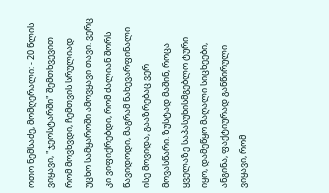ოთო ნემსაძე, მომღერალი: - 20 წლის ვიყავი, "ჯეოსტარში" შემთხვევით რომ მოვხვდი, ჩემთვის სრულიად უცხო სამყაროში ამოვყავი თავი. ვერც კი ვიფიქრებდი, რომ ძალიან შორს წავიდოდი, მაგრამ ნახევარფინალი ისე მოვიდა, გააზრებაც ვერ მოვასწარი. ზუსტად მაშინ, როცა ყველაზე საპასუხისმგებლო ტური იყო, დამეწყო მაღალი სიცხეები, ანგინა, ფაქტიურად განწირული ვიყავი, რომ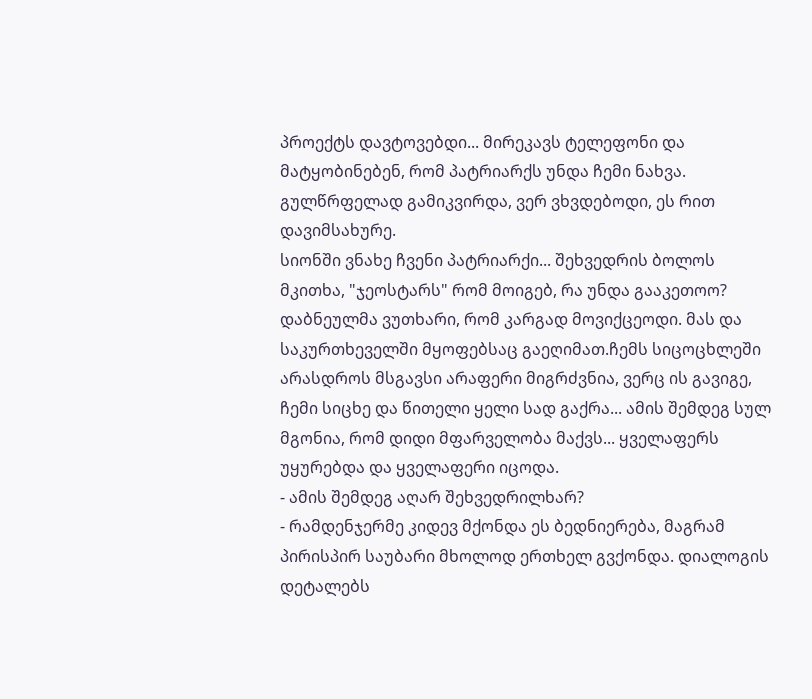პროექტს დავტოვებდი... მირეკავს ტელეფონი და მატყობინებენ, რომ პატრიარქს უნდა ჩემი ნახვა. გულწრფელად გამიკვირდა, ვერ ვხვდებოდი, ეს რით დავიმსახურე.
სიონში ვნახე ჩვენი პატრიარქი... შეხვედრის ბოლოს მკითხა, "ჯეოსტარს" რომ მოიგებ, რა უნდა გააკეთოო? დაბნეულმა ვუთხარი, რომ კარგად მოვიქცეოდი. მას და საკურთხეველში მყოფებსაც გაეღიმათ.ჩემს სიცოცხლეში არასდროს მსგავსი არაფერი მიგრძვნია, ვერც ის გავიგე, ჩემი სიცხე და წითელი ყელი სად გაქრა... ამის შემდეგ სულ მგონია, რომ დიდი მფარველობა მაქვს... ყველაფერს უყურებდა და ყველაფერი იცოდა.
- ამის შემდეგ აღარ შეხვედრილხარ?
- რამდენჯერმე კიდევ მქონდა ეს ბედნიერება, მაგრამ პირისპირ საუბარი მხოლოდ ერთხელ გვქონდა. დიალოგის დეტალებს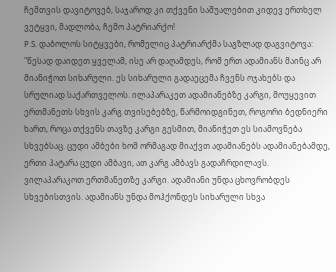ჩემთვის დავიტოვებ, საჯაროდ კი თქვენი საშუალებით კიდევ ერთხელ ვეტყვი, მადლობა, ჩემო პატრიარქო!
P.S. დაბოლოს სიტყვები, რომელიც პატრიარქმა საგზლად დაგვიტოვა:
"წესად დაიდეთ ყველამ, ისე არ დაღამდეს, რომ ერთ ადამიანს მაინც არ მიანიჭოთ სიხარული. ეს სიხარული გადაეცემა ჩვენს ოჯახებს და სრულიად საქართველოს. ილაპარაკეთ ადამიანებზე კარგი, მოუყევით ერთმანეთს სხვის კარგ თვისებებზე, წარმოიდგინეთ, როგორი ბედნიერი ხართ, როცა თქვენს თავზე კარგი გესმით, მიანიჭეთ ეს სიამოვნება სხვებსაც. ცუდი ამბები ხომ ორმაგად მიაქვთ ადამიანებს ადამიანებამდე, ერთი პატარა ცუდი ამბავი, ათ კარგ ამბავს გადაჩრდილავს. ვილაპარაკოთ ერთმანეთზე კარგი. ადამიანი უნდა ცხოვრობდეს სხვებისთვის. ადამიანს უნდა მოჰქონდეს სიხარული სხვა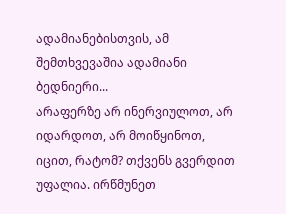ადამიანებისთვის, ამ შემთხვევაშია ადამიანი ბედნიერი...
არაფერზე არ ინერვიულოთ, არ იდარდოთ, არ მოიწყინოთ, იცით, რატომ? თქვენს გვერდით უფალია. ირწმუნეთ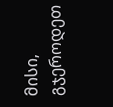მისი, გჯეროდეთ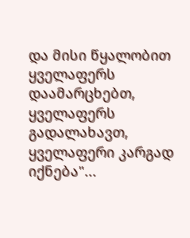და მისი წყალობით ყველაფერს დაამარცხებთ, ყველაფერს გადალახავთ, ყველაფერი კარგად იქნება"...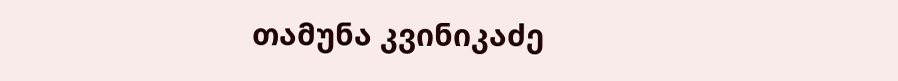თამუნა კვინიკაძე